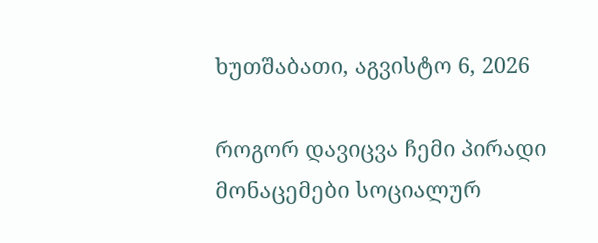ხუთშაბათი, აგვისტო 6, 2026

როგორ დავიცვა ჩემი პირადი მონაცემები სოციალურ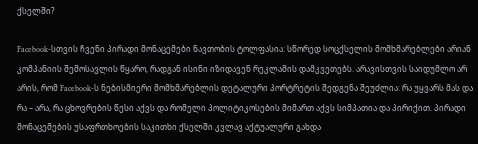ქსელში?

Facebook-სთვის ჩვენი პირადი მონაცემები ნავთობის ტოლფასია: სწორედ სოცქსელის მომხმარებლები არიან კომპანიის შემოსავლის წყარო, რადგან ისინი იზიდავენ რეკლამის დამკვეთებს. არავისთვის საიდუმლო არ არის, რომ Facebook-ს ნებისმიერი მომხმარებლის დეტალური პორტრეტის შედგენა შეუძლია: რა უყვარს მას და რა – არა, რა ცხოვრების წესი აქვს და რომელი პოლიტიკოსების მიმართ აქვს სიმპათია და პირიქით. პირადი მონაცემების უსაფრთხოების საკითხი ქსელში კვლავ აქტუალური გახდა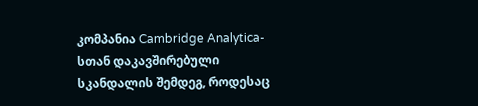კომპანია Cambridge Analytica-სთან დაკავშირებული სკანდალის შემდეგ, როდესაც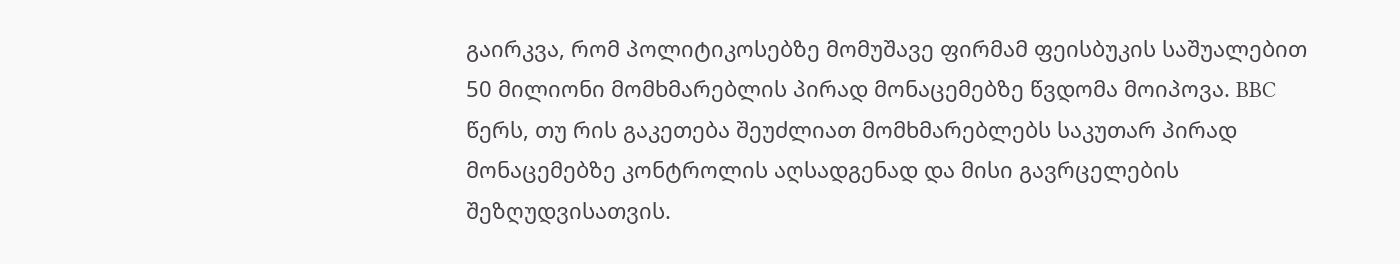გაირკვა, რომ პოლიტიკოსებზე მომუშავე ფირმამ ფეისბუკის საშუალებით 50 მილიონი მომხმარებლის პირად მონაცემებზე წვდომა მოიპოვა. BBC წერს, თუ რის გაკეთება შეუძლიათ მომხმარებლებს საკუთარ პირად მონაცემებზე კონტროლის აღსადგენად და მისი გავრცელების შეზღუდვისათვის.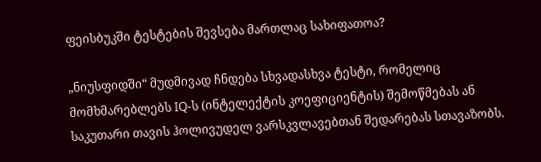ფეისბუკში ტესტების შევსება მართლაც სახიფათოა?

„ნიუსფიდში“ მუდმივად ჩნდება სხვადასხვა ტესტი, რომელიც მომხმარებლებს IQ-ს (ინტელექტის კოეფიციენტის) შემოწმებას ან საკუთარი თავის ჰოლივუდელ ვარსკვლავებთან შედარებას სთავაზობს.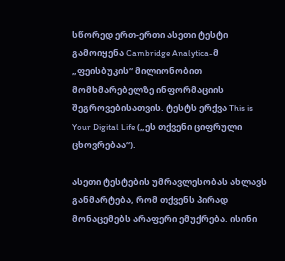სწორედ ერთ-ერთი ასეთი ტესტი გამოიყენა Cambridge Analytica-მ „ფეისბუკის“ მილიონობით მომხმარებელზე ინფორმაციის შეგროვებისათვის. ტესტს ერქვა This is Your Digital Life („ეს თქვენი ციფრული ცხოვრებაა“).

ასეთი ტესტების უმრავლესობას ახლავს განმარტება, რომ თქვენს პირად მონაცემებს არაფერი ემუქრება. ისინი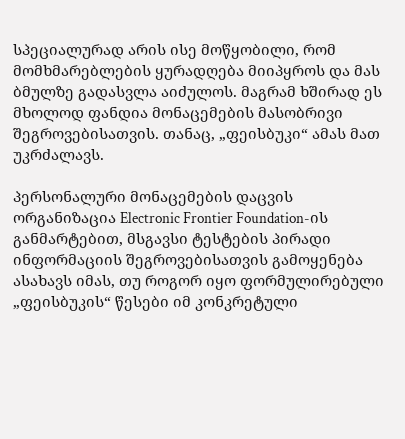სპეციალურად არის ისე მოწყობილი, რომ მომხმარებლების ყურადღება მიიპყროს და მას ბმულზე გადასვლა აიძულოს. მაგრამ ხშირად ეს მხოლოდ ფანდია მონაცემების მასობრივი შეგროვებისათვის. თანაც, „ფეისბუკი“ ამას მათ უკრძალავს.

პერსონალური მონაცემების დაცვის ორგანიზაცია Electronic Frontier Foundation-ის განმარტებით, მსგავსი ტესტების პირადი ინფორმაციის შეგროვებისათვის გამოყენება ასახავს იმას, თუ როგორ იყო ფორმულირებული „ფეისბუკის“ წესები იმ კონკრეტული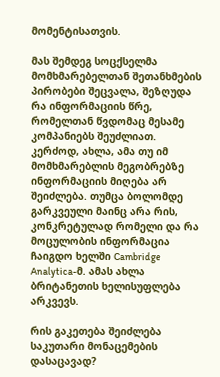მომენტისათვის.

მას შემდეგ სოცქსელმა მომხმარებელთან შეთანხმების პირობები შეცვალა, შეზღუდა რა ინფორმაციის წრე, რომელთან წვდომაც მესამე კომპანიებს შეუძლიათ. კერძოდ, ახლა, ამა თუ იმ მომხმარებლის მეგობრებზე ინფორმაციის მიღება არ შეიძლება. თუმცა ბოლომდე გარკვეული მაინც არა რის, კონკრეტულად რომელი და რა მოცულობის ინფორმაცია ჩაიგდო ხელში Cambridge Analytica-მ. ამას ახლა ბრიტანეთის ხელისუფლება არკვევს.

რის გაკეთება შეიძლება საკუთარი მონაცემების დასაცავად?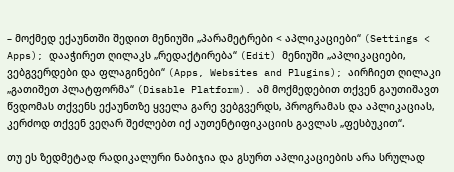– მოქმედ ექაუნთში შედით მენიუში „პარამეტრები < აპლიკაციები“ (Settings <  Apps); დააჭირეთ ღილაკს „რედაქტირება“ (Edit) მენიუში „აპლიკაციები, ვებგვერდები და ფლაგინები“ (Apps, Websites and Plugins); აირჩიეთ ღილაკი „გათიშეთ პლატფორმა“ (Disable Platform). ამ მოქმედებით თქვენ გაუთიშავთ წვდომას თქვენს ექაუნთზე ყველა გარე ვებგვერდს, პროგრამას და აპლიკაციას, კერძოდ თქვენ ვეღარ შეძლებთ იქ აუთენტიფიკაციის გავლას „ფესბუკით“.

თუ ეს ზედმეტად რადიკალური ნაბიჯია და გსურთ აპლიკაციების არა სრულად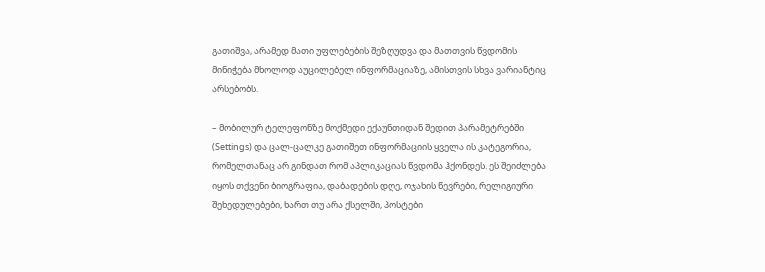გათიშვა, არამედ მათი უფლებების შეზღუდვა და მათთვის წვდომის მინიჭება მხოლოდ აუცილებელ ინფორმაციაზე, ამისთვის სხვა ვარიანტიც არსებობს.

– მობილურ ტელეფონზე მოქმედი ექაუნთიდან შედით პარამეტრებში (Settings) და ცალ-ცალკე გათიშეთ ინფორმაციის ყველა ის კატეგორია, რომელთანაც არ გინდათ რომ აპლიკაციას წვდომა ჰქონდეს. ეს შეიძლება იყოს თქვენი ბიოგრაფია, დაბადების დღე, ოჯახის წევრები, რელიგიური შეხედულებები, ხართ თუ არა ქსელში, პოსტები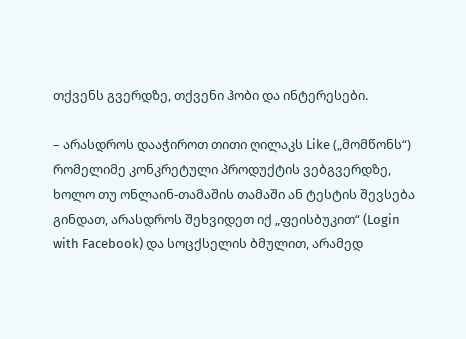თქვენს გვერდზე, თქვენი ჰობი და ინტერესები.

– არასდროს დააჭიროთ თითი ღილაკს Like („მომწონს“) რომელიმე კონკრეტული პროდუქტის ვებგვერდზე, ხოლო თუ ონლაინ-თამაშის თამაში ან ტესტის შევსება გინდათ, არასდროს შეხვიდეთ იქ „ფეისბუკით“ (Login with Facebook) და სოცქსელის ბმულით, არამედ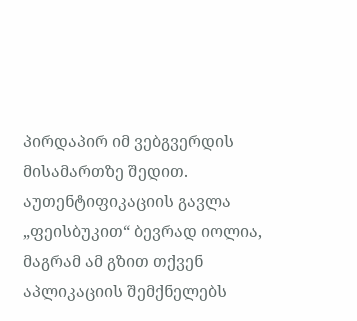პირდაპირ იმ ვებგვერდის მისამართზე შედით. აუთენტიფიკაციის გავლა „ფეისბუკით“ ბევრად იოლია, მაგრამ ამ გზით თქვენ აპლიკაციის შემქნელებს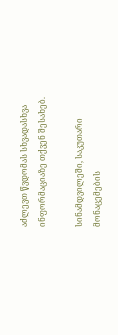აძლევთ წვდომას სხვადასხვა ინფორმაციაზე თქვენ შესახებ.

სინამდვილეში, საკუთარი მონაცემების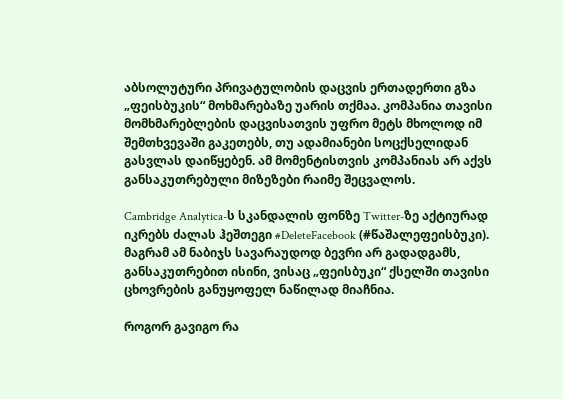აბსოლუტური პრივატულობის დაცვის ერთადერთი გზა „ფეისბუკის“ მოხმარებაზე უარის თქმაა. კომპანია თავისი მომხმარებლების დაცვისათვის უფრო მეტს მხოლოდ იმ შემთხვევაში გაკეთებს, თუ ადამიანები სოცქსელიდან გასვლას დაიწყებენ. ამ მომენტისთვის კომპანიას არ აქვს განსაკუთრებული მიზეზები რაიმე შეცვალოს.

Cambridge Analytica-ს სკანდალის ფონზე Twitter-ზე აქტიურად იკრებს ძალას ჰეშთეგი #DeleteFacebook (#წაშალეფეისბუკი). მაგრამ ამ ნაბიჯს სავარაუდოდ ბევრი არ გადადგამს, განსაკუთრებით ისინი, ვისაც „ფეისბუკი“ ქსელში თავისი ცხოვრების განუყოფელ ნაწილად მიაჩნია.

როგორ გავიგო რა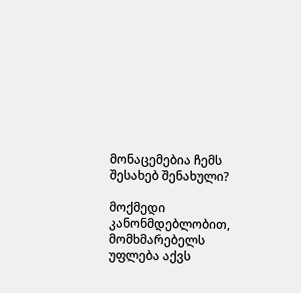მონაცემებია ჩემს შესახებ შენახული?

მოქმედი კანონმდებლობით, მომხმარებელს უფლება აქვს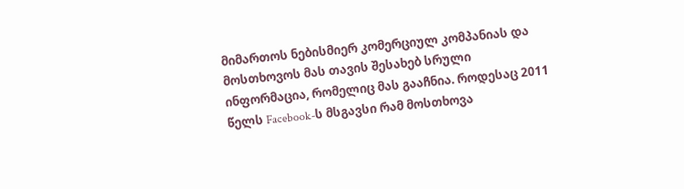მიმართოს ნებისმიერ კომერციულ კომპანიას და მოსთხოვოს მას თავის შესახებ სრული ინფორმაცია, რომელიც მას გააჩნია. როდესაც 2011 წელს Facebook-ს მსგავსი რამ მოსთხოვა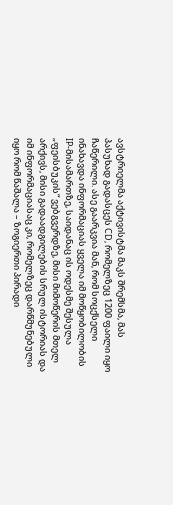ავსტრიელმა აქტივისტმა მაკს შრემსმა, მას პასუხად გადასცეს CD, რომელზეც 1200 ფაილი იყო ჩაწერილი. ასე გაარკვია მან, რომ სოცქსელი ინახავდა ინფორმაციას ყველა იმ მოწყობილობის IP-მისამართზე, საიდანაც ის ოდესმე შესულა „ფეისბუკის“ ვებგვერდზე, მისი მიმოწერის მთელ არქივს, მისი გადაადგილების სრულ ისტორიას და იმ ინფორმაციასაც კი, რომელზეც დარწმუნებული იყო რომ წაშალა – ზოგიერთი პირადი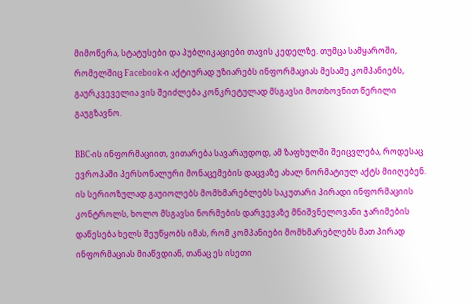მიმოწერა, სტატუსები და პუბლიკაციები თავის კედელზე. თუმცა სამყაროში, რომელშიც Facebook-ი აქტიურად უზიარებს ინფორმაციას მესამე კომპანიებს, გაურკვეველია ვის შეიძლება კონკრეტულად მსგავსი მოთხოვნით წერილი გაუგზავნო.

BBC-ის ინფორმაციით, ვითარება სავარაუდოდ, ამ ზაფხულში შეიცვლება, როდესაც ევროპაში პერსონალური მონაცემების დაცვაზე ახალ ნორმატიულ აქტს მიიღებენ. ის სერიოზულად გაუიოლებს მომხმარებლებს საკუთარი პირადი ინფორმაციის კონტროლს, ხოლო მსგავსი ნორმების დარვევაზე მნიშვნელოვანი ჯარიმების დაწესება ხელს შეუწყობს იმას, რომ კომპანიები მომხმარებლებს მათ პირად ინფორმაციას მიაწვდიან, თანაც ეს ისეთი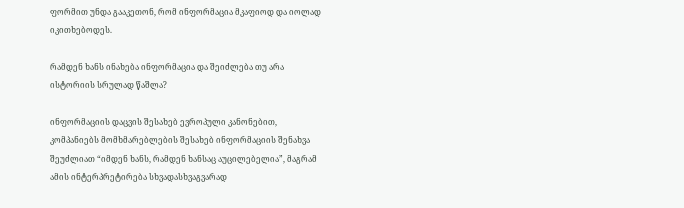ფორმით უნდა გააკეთონ, რომ ინფორმაცია მკაფიოდ და იოლად იკითხებოდეს.

რამდენ ხანს ინახება ინფორმაცია და შეიძლება თუ არა ისტორიის სრულად წაშლა?

ინფორმაციის დაცვის შესახებ ევროპული კანონებით, კომპანიებს მომხმარებლების შესახებ ინფორმაციის შენახვა შეუძლიათ “იმდენ ხანს, რამდენ ხანსაც აუცილებელია”, მაგრამ ამის ინტერპრეტირება სხვადასხვაგვარად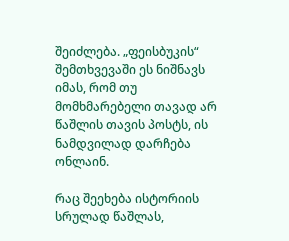შეიძლება. „ფეისბუკის“ შემთხვევაში ეს ნიშნავს იმას, რომ თუ მომხმარებელი თავად არ წაშლის თავის პოსტს, ის ნამდვილად დარჩება ონლაინ.

რაც შეეხება ისტორიის სრულად წაშლას,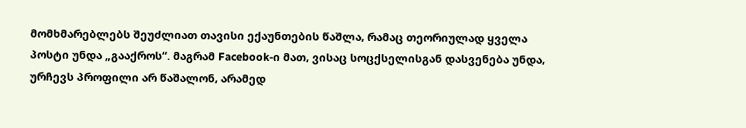მომხმარებლებს შეუძლიათ თავისი ექაუნთების წაშლა, რამაც თეორიულად ყველა პოსტი უნდა „გააქროს“. მაგრამ Facebook-ი მათ, ვისაც სოცქსელისგან დასვენება უნდა, ურჩევს პროფილი არ წაშალონ, არამედ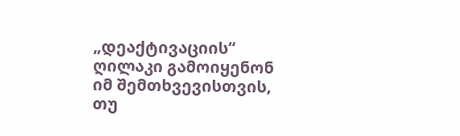„დეაქტივაციის“ ღილაკი გამოიყენონ იმ შემთხვევისთვის, თუ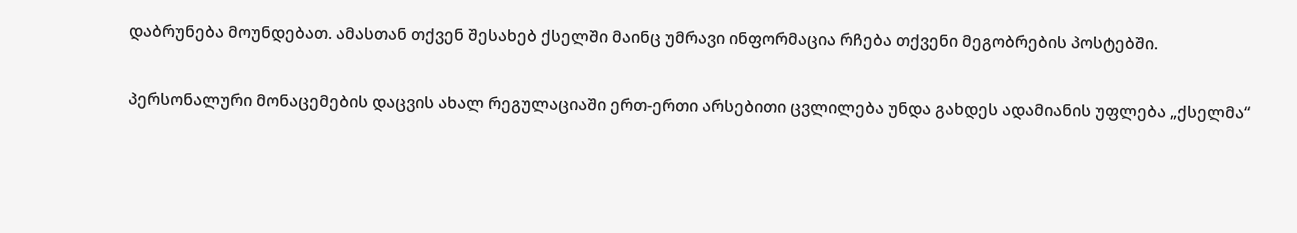დაბრუნება მოუნდებათ. ამასთან თქვენ შესახებ ქსელში მაინც უმრავი ინფორმაცია რჩება თქვენი მეგობრების პოსტებში.

პერსონალური მონაცემების დაცვის ახალ რეგულაციაში ერთ-ერთი არსებითი ცვლილება უნდა გახდეს ადამიანის უფლება „ქსელმა“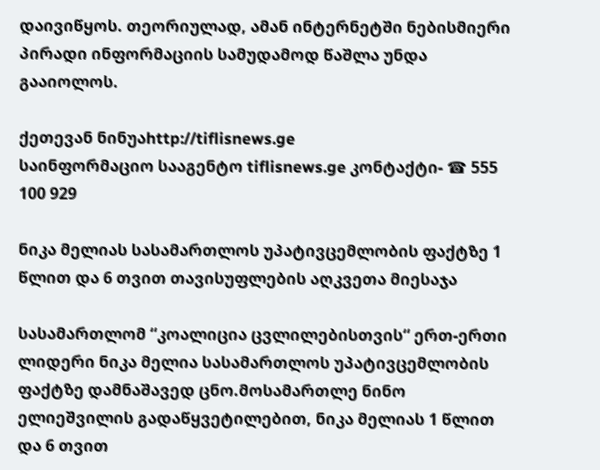დაივიწყოს. თეორიულად, ამან ინტერნეტში ნებისმიერი პირადი ინფორმაციის სამუდამოდ წაშლა უნდა გააიოლოს.

ქეთევან ნინუაhttp://tiflisnews.ge
საინფორმაციო სააგენტო tiflisnews.ge კონტაქტი- ☎ 555 100 929

ნიკა მელიას სასამართლოს უპატივცემლობის ფაქტზე 1 წლით და 6 თვით თავისუფლების აღკვეთა მიესაჯა

სასამართლომ “კოალიცია ცვლილებისთვის“ ერთ-ერთი ლიდერი ნიკა მელია სასამართლოს უპატივცემლობის ფაქტზე დამნაშავედ ცნო.მოსამართლე ნინო ელიეშვილის გადაწყვეტილებით, ნიკა მელიას 1 წლით და 6 თვით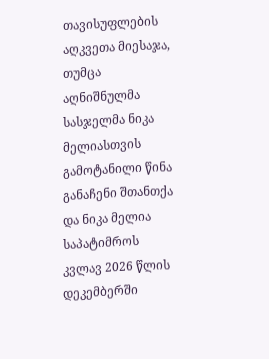თავისუფლების აღკვეთა მიესაჯა, თუმცა აღნიშნულმა სასჯელმა ნიკა მელიასთვის გამოტანილი წინა განაჩენი შთანთქა და ნიკა მელია საპატიმროს კვლავ 2026 წლის დეკემბერში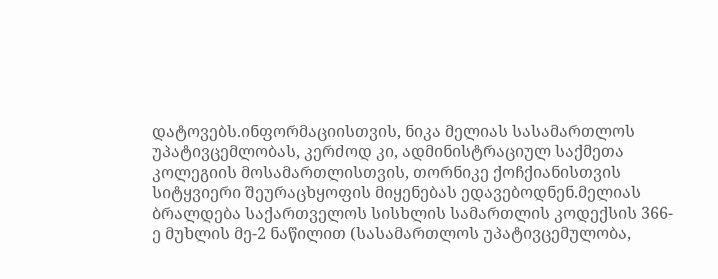დატოვებს.ინფორმაციისთვის, ნიკა მელიას სასამართლოს უპატივცემლობას, კერძოდ კი, ადმინისტრაციულ საქმეთა კოლეგიის მოსამართლისთვის, თორნიკე ქოჩქიანისთვის სიტყვიერი შეურაცხყოფის მიყენებას ედავებოდნენ.მელიას ბრალდება საქართველოს სისხლის სამართლის კოდექსის 366-ე მუხლის მე-2 ნაწილით (სასამართლოს უპატივცემულობა,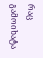რაც გამოიხატა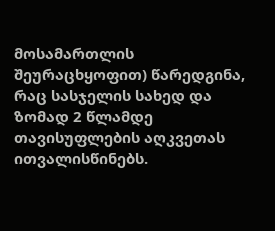მოსამართლის შეურაცხყოფით) წარედგინა, რაც სასჯელის სახედ და ზომად 2 წლამდე თავისუფლების აღკვეთას ითვალისწინებს.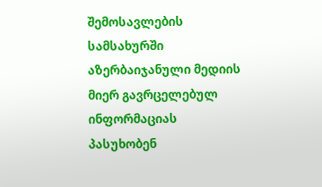შემოსავლების სამსახურში აზერბაიჯანული მედიის მიერ გავრცელებულ ინფორმაციას პასუხობენ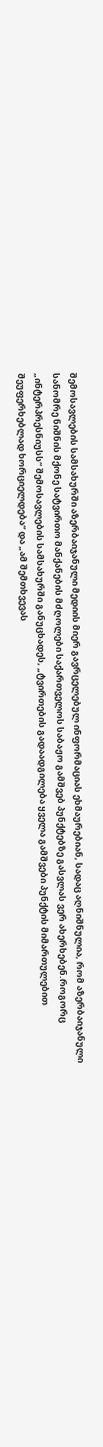შემოსავლების სამსახურში აზერბაიჯანული მედიის მიერ გავრცელებულ ინფორმაციას ეხმაურებიან, სადაც აღნიშნულია, რომ აზერბაიჯანული სანომრე ნიშნის მქონე სატვირთო მანქანების მძღოლები საქართველოს საბაჟო გამშვებ პუნქტებზე გასვლას ვერ ახერხებენ.როგორც „ინტერპრესნიუსს“ შემოსავლების სამსახურში განუცხადეს, „ტვირთების გადაადგილება ყველა გამშვები პუნქტის მიმართულებით შეუფერხებლად ხორციელდება“ და „ამ შემთხვევას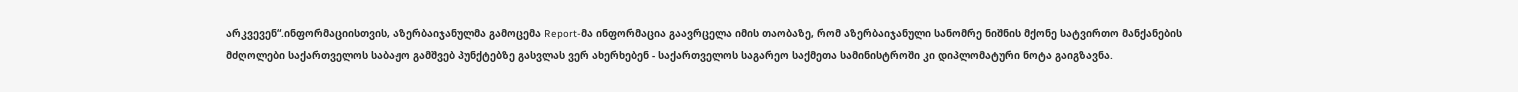არკვევენ“.ინფორმაციისთვის, აზერბაიჯანულმა გამოცემა Report-მა ინფორმაცია გაავრცელა იმის თაობაზე, რომ აზერბაიჯანული სანომრე ნიშნის მქონე სატვირთო მანქანების მძღოლები საქართველოს საბაჟო გამშვებ პუნქტებზე გასვლას ვერ ახერხებენ - საქართველოს საგარეო საქმეთა სამინისტროში კი დიპლომატური ნოტა გაიგზავნა.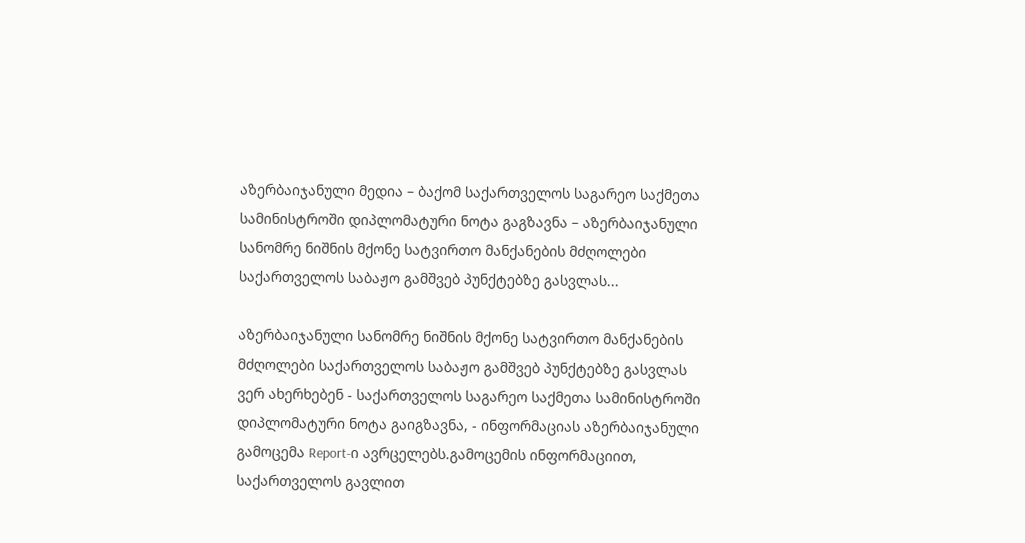აზერბაიჯანული მედია – ბაქომ საქართველოს საგარეო საქმეთა სამინისტროში დიპლომატური ნოტა გაგზავნა – აზერბაიჯანული სანომრე ნიშნის მქონე სატვირთო მანქანების მძღოლები საქართველოს საბაჟო გამშვებ პუნქტებზე გასვლას...

აზერბაიჯანული სანომრე ნიშნის მქონე სატვირთო მანქანების მძღოლები საქართველოს საბაჟო გამშვებ პუნქტებზე გასვლას ვერ ახერხებენ - საქართველოს საგარეო საქმეთა სამინისტროში დიპლომატური ნოტა გაიგზავნა, - ინფორმაციას აზერბაიჯანული გამოცემა Report-ი ავრცელებს.გამოცემის ინფორმაციით, საქართველოს გავლით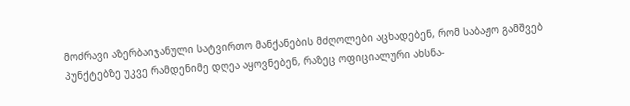მოძრავი აზერბაიჯანული სატვირთო მანქანების მძღოლები აცხადებენ, რომ საბაჟო გამშვებ პუნქტებზე უკვე რამდენიმე დღეა აყოვნებენ, რაზეც ოფიციალური ახსნა-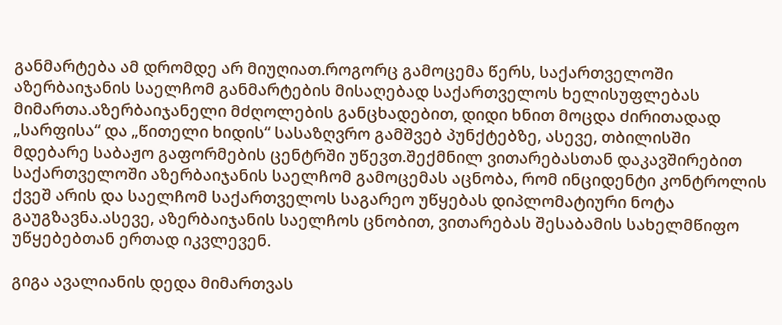განმარტება ამ დრომდე არ მიუღიათ.როგორც გამოცემა წერს, საქართველოში აზერბაიჯანის საელჩომ განმარტების მისაღებად საქართველოს ხელისუფლებას მიმართა.აზერბაიჯანელი მძღოლების განცხადებით, დიდი ხნით მოცდა ძირითადად „სარფისა“ და „წითელი ხიდის“ სასაზღვრო გამშვებ პუნქტებზე, ასევე, თბილისში მდებარე საბაჟო გაფორმების ცენტრში უწევთ.შექმნილ ვითარებასთან დაკავშირებით საქართველოში აზერბაიჯანის საელჩომ გამოცემას აცნობა, რომ ინციდენტი კონტროლის ქვეშ არის და საელჩომ საქართველოს საგარეო უწყებას დიპლომატიური ნოტა გაუგზავნა.ასევე, აზერბაიჯანის საელჩოს ცნობით, ვითარებას შესაბამის სახელმწიფო უწყებებთან ერთად იკვლევენ.

გიგა ავალიანის დედა მიმართვას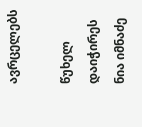ავრცელებს

წუხელ დაიჭირეს ნია იმნაძე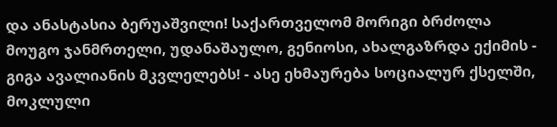და ანასტასია ბერუაშვილი! საქართველომ მორიგი ბრძოლა მოუგო ჯანმრთელი, უდანაშაულო, გენიოსი, ახალგაზრდა ექიმის - გიგა ავალიანის მკვლელებს! - ასე ეხმაურება სოციალურ ქსელში, მოკლული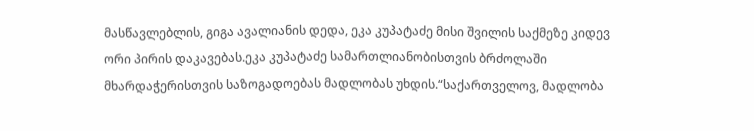მასწავლებლის, გიგა ავალიანის დედა, ეკა კუპატაძე მისი შვილის საქმეზე კიდევ ორი პირის დაკავებას.ეკა კუპატაძე სამართლიანობისთვის ბრძოლაში მხარდაჭერისთვის საზოგადოებას მადლობას უხდის.“საქართველოვ, მადლობა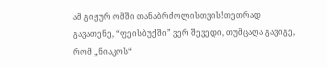ამ გიჟურ ომში თანაბრძოლისთვის!თეთრად გავათენე, “ფეისბუქში” ვერ შევედი, თუმცაღა გავიგე, რომ „ნიაკოს“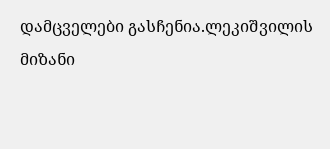დამცველები გასჩენია.ლეკიშვილის მიზანი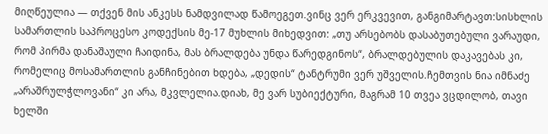მიღწეულია — თქვენ მის ანკესს ნამდვილად წამოეგეთ.ვინც ვერ ერკვევით, განგიმარტავთ:სისხლის სამართლის საპროცესო კოდექსის მე-17 მუხლის მიხედვით: „თუ არსებობს დასაბუთებული ვარაუდი, რომ პირმა დანაშაული ჩაიდინა, მას ბრალდება უნდა წარედგინოს“, ბრალდებულის დაკავებას კი, რომელიც მოსამართლის განჩინებით ხდება, „დედის“ ტანტრუმი ვერ უშველის.ჩემთვის ნია იმნაძე „არაშრულჭლოვანი“ კი არა, მკვლელია.დიახ, მე ვარ სუბიექტური, მაგრამ 10 თვეა ვცდილობ, თავი ხელში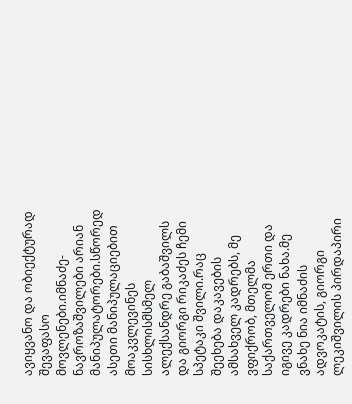ავიყვანო და ობიექტურად შევაფასო მოვლენები.იმნაძე-ნავროზაშვილები არიან მანიპულატორები.სწორედ ასეთი მანიპულაციებით მოაკვლევინეს სისხლისმსმელ ალექსანდრე გაბაშვილს და გიორგი რიკაძეს ჩემი სპეტაკი შვილი.რაც შეეხება დაკავების ამსახველ კადრებს, მე ვფიქრობ, მთელმა საქართველომ ერთი და იგივე კადრები ნახა.მე ვნახე ნია იმნაძის ადვოკატის, გიორგი ლეკიშვილის პირდაპირი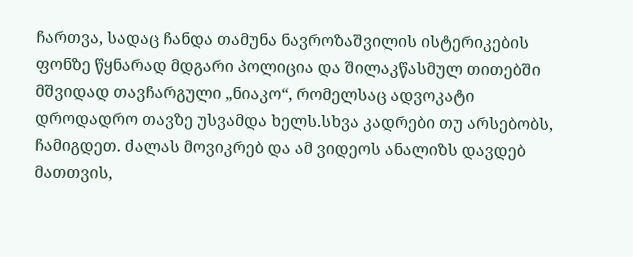ჩართვა, სადაც ჩანდა თამუნა ნავროზაშვილის ისტერიკების ფონზე წყნარად მდგარი პოლიცია და შილაკწასმულ თითებში მშვიდად თავჩარგული „ნიაკო“, რომელსაც ადვოკატი დროდადრო თავზე უსვამდა ხელს.სხვა კადრები თუ არსებობს, ჩამიგდეთ. ძალას მოვიკრებ და ამ ვიდეოს ანალიზს დავდებ მათთვის,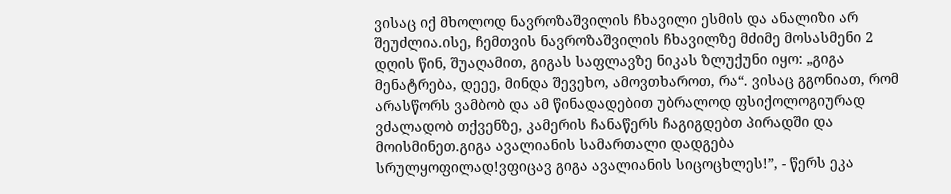ვისაც იქ მხოლოდ ნავროზაშვილის ჩხავილი ესმის და ანალიზი არ შეუძლია.ისე, ჩემთვის ნავროზაშვილის ჩხავილზე მძიმე მოსასმენი 2 დღის წინ, შუაღამით, გიგას საფლავზე ნიკას ზლუქუნი იყო: „გიგა მენატრება, დეეე, მინდა შევეხო, ამოვთხაროთ, რა“. ვისაც გგონიათ, რომ არასწორს ვამბობ და ამ წინადადებით უბრალოდ ფსიქოლოგიურად ვძალადობ თქვენზე, კამერის ჩანაწერს ჩაგიგდებთ პირადში და მოისმინეთ.გიგა ავალიანის სამართალი დადგება სრულყოფილად!ვფიცავ გიგა ავალიანის სიცოცხლეს!”, - წერს ეკა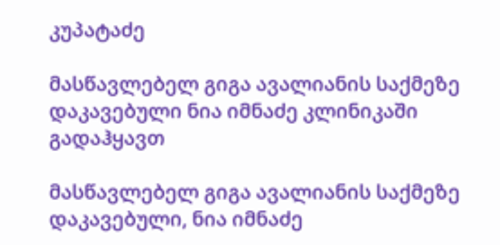კუპატაძე

მასწავლებელ გიგა ავალიანის საქმეზე დაკავებული ნია იმნაძე კლინიკაში გადაჰყავთ

მასწავლებელ გიგა ავალიანის საქმეზე დაკავებული, ნია იმნაძე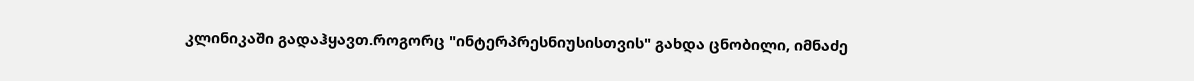კლინიკაში გადაჰყავთ.როგორც "ინტერპრესნიუსისთვის" გახდა ცნობილი, იმნაძე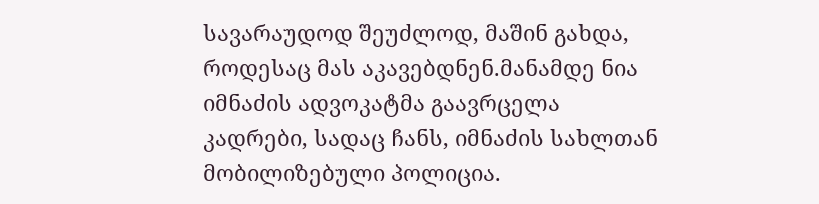სავარაუდოდ შეუძლოდ, მაშინ გახდა, როდესაც მას აკავებდნენ.მანამდე ნია იმნაძის ადვოკატმა გაავრცელა კადრები, სადაც ჩანს, იმნაძის სახლთან მობილიზებული პოლიცია.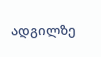ადგილზე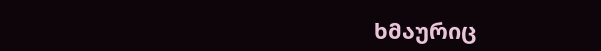ხმაურიც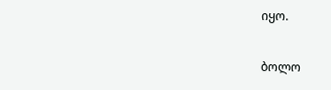იყო.

ბოლო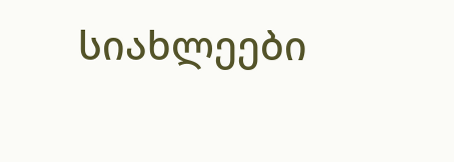სიახლეები